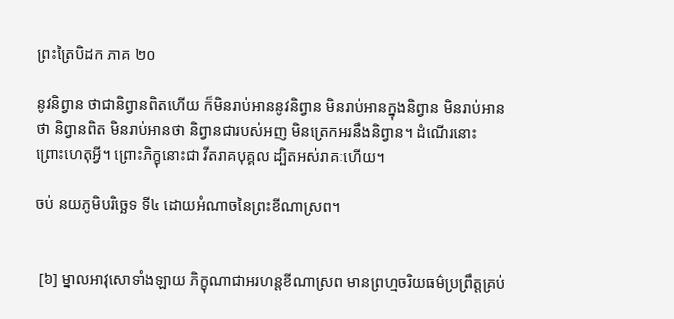ព្រះត្រៃបិដក ភាគ ២០

នូវនិព្វាន ថាជានិព្វានពិតហើយ ក៏មិនរាប់អាននូវនិព្វាន មិនរាប់អានក្នុងនិព្វាន មិនរាប់អានថា និព្វានពិត មិនរាប់អានថា និព្វានជារបស់អញ មិនត្រេកអរនឹងនិព្វាន។ ដំណើរនោះ ព្រោះហេតុអ្វី។ ព្រោះភិក្ខុនោះជា វីតរាគបុគ្គល ដ្បិតអស់រាគៈហើយ។

ចប់ នយភូមិបរិច្ឆេទ ទី៤ ដោយអំណាចនៃព្រះខីណាស្រព។


 [៦] ម្នាលអាវុសោទាំងឡាយ ភិក្ខុណាជាអរហន្តខីណាស្រព មានព្រហ្មចរិយធម៌ប្រព្រឹត្តគ្រប់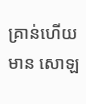គ្រាន់ហើយ មាន សោឡ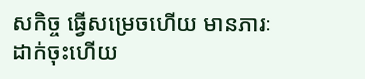សកិច្ច ធ្វើសម្រេចហើយ មានភារៈ ដាក់ចុះហើយ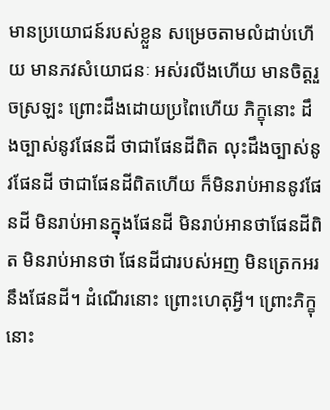មានប្រយោជន៍របស់ខ្លួន សម្រេចតាមលំដាប់ហើយ មានភវសំយោជនៈ អស់រលីងហើយ មានចិត្តរួចស្រឡះ ព្រោះដឹងដោយប្រពៃហើយ ភិក្ខុនោះ ដឹងច្បាស់នូវផែនដី ថាជាផែនដីពិត លុះដឹងច្បាស់នូវផែនដី ថាជាផែនដីពិតហើយ ក៏មិនរាប់អាននូវផែនដី មិនរាប់អានក្នុងផែនដី មិនរាប់អានថាផែនដីពិត មិនរាប់អានថា ផែនដីជារបស់អញ មិនត្រេកអរនឹងផែនដី។ ដំណើរនោះ ព្រោះហេតុអ្វី។ ព្រោះភិក្ខុនោះ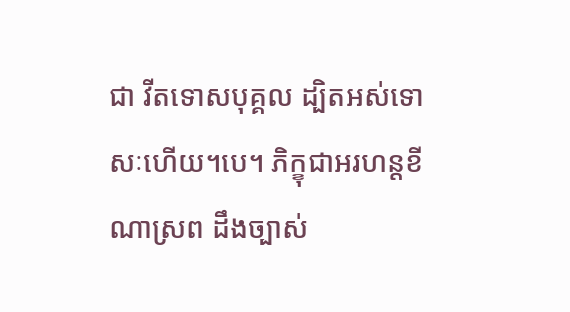ជា វីតទោសបុគ្គល ដ្បិតអស់ទោសៈហើយ។បេ។ ភិក្ខុជាអរហន្តខីណាស្រព ដឹងច្បាស់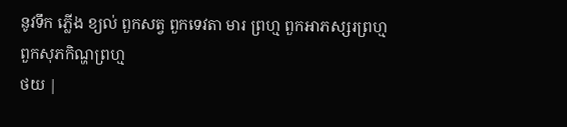នូវទឹក ភ្លើង ខ្យល់ ពួកសត្វ ពួកទេវតា មារ ព្រហ្ម ពួកអាភស្សរព្រហ្ម ពួកសុភកិណ្ហព្រហ្ម
ថយ |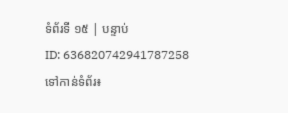ទំព័រទី ១៥ | បន្ទាប់
ID: 636820742941787258
ទៅកាន់ទំព័រ៖